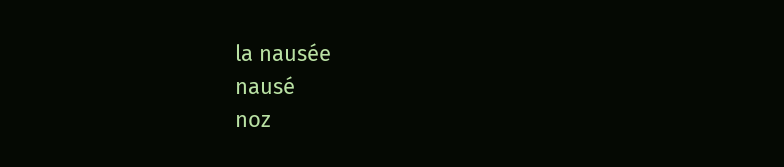la nausée
nausé
noz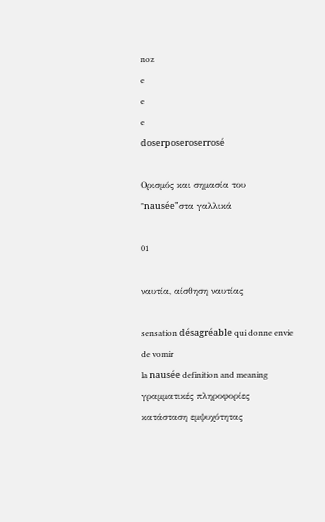noz
e
e
e
doserposeroserrosé

Ορισμός και σημασία του "nausée"στα γαλλικά

01

ναυτία, αίσθηση ναυτίας

sensation désagréable qui donne envie de vomir
la nausée definition and meaning
γραμματικές πληροφορίες
κατάσταση εμψυχότητας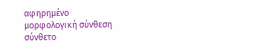αφηρημένο
μορφολογική σύνθεση
σύνθετο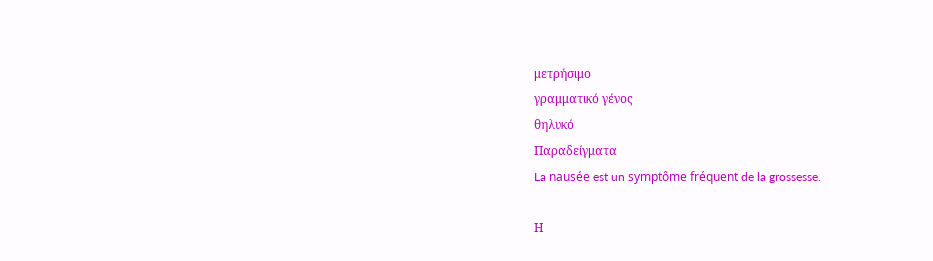μετρήσιμο
γραμματικό γένος
θηλυκό
Παραδείγματα
La nausée est un symptôme fréquent de la grossesse.

Η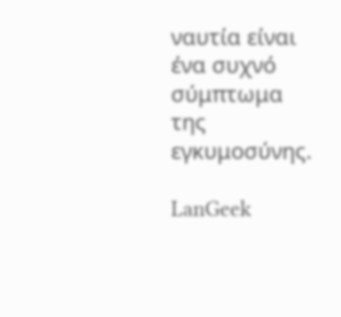ναυτία είναι ένα συχνό σύμπτωμα της εγκυμοσύνης.

LanGeek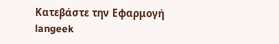Κατεβάστε την Εφαρμογή
langeek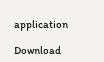application

Download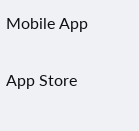Mobile App

App Store